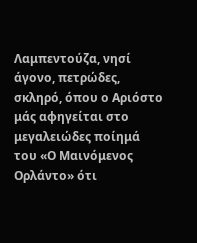Λαμπεντούζα, νησί άγονο, πετρώδες, σκληρό, όπου ο Αριόστο μάς αφηγείται στο μεγαλειώδες ποίημά του «Ο Μαινόμενος Ορλάντο» ότι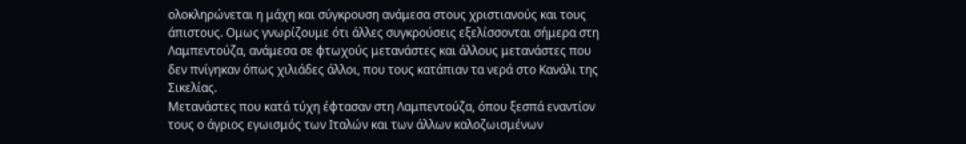ολοκληρώνεται η μάχη και σύγκρουση ανάμεσα στους χριστιανούς και τους άπιστους. Ομως γνωρίζουμε ότι άλλες συγκρούσεις εξελίσσονται σήμερα στη Λαμπεντούζα, ανάμεσα σε φτωχούς μετανάστες και άλλους μετανάστες που δεν πνίγηκαν όπως χιλιάδες άλλοι, που τους κατάπιαν τα νερά στο Κανάλι της Σικελίας.
Μετανάστες που κατά τύχη έφτασαν στη Λαμπεντούζα, όπου ξεσπά εναντίον τους ο άγριος εγωισμός των Ιταλών και των άλλων καλοζωισμένων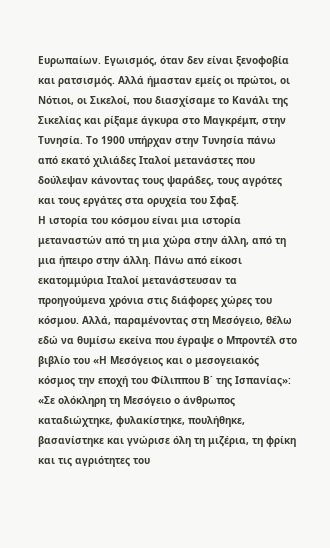Ευρωπαίων. Εγωισμός, όταν δεν είναι ξενοφοβία και ρατσισμός. Αλλά ήμασταν εμείς οι πρώτοι, οι Νότιοι, οι Σικελοί, που διασχίσαμε το Κανάλι της Σικελίας και ρίξαμε άγκυρα στο Μαγκρέμπ, στην Τυνησία. Το 1900 υπήρχαν στην Τυνησία πάνω από εκατό χιλιάδες Ιταλοί μετανάστες που δούλεψαν κάνοντας τους ψαράδες, τους αγρότες και τους εργάτες στα ορυχεία του Σφαξ.
Η ιστορία του κόσμου είναι μια ιστορία μεταναστών από τη μια χώρα στην άλλη, από τη μια ήπειρο στην άλλη. Πάνω από είκοσι εκατομμύρια Ιταλοί μετανάστευσαν τα προηγούμενα χρόνια στις διάφορες χώρες του κόσμου. Αλλά, παραμένοντας στη Μεσόγειο, θέλω εδώ να θυμίσω εκείνα που έγραψε ο Μπροντέλ στο βιβλίο του «Η Μεσόγειος και ο μεσογειακός κόσμος την εποχή του Φίλιππου Β΄ της Ισπανίας»: «Σε ολόκληρη τη Μεσόγειο ο άνθρωπος καταδιώχτηκε, φυλακίστηκε, πουλήθηκε, βασανίστηκε και γνώρισε όλη τη μιζέρια, τη φρίκη και τις αγριότητες του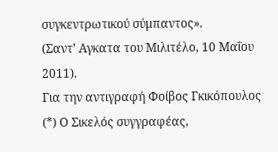συγκεντρωτικού σύμπαντος».
(Σαντ’ Αγκατα του Μιλιτέλο, 10 Μαΐου 2011).
Για την αντιγραφή Φοίβος Γκικόπουλος
(*) Ο Σικελός συγγραφέας,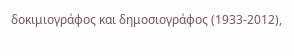δοκιμιογράφος και δημοσιογράφος (1933-2012),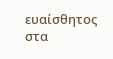ευαίσθητος στα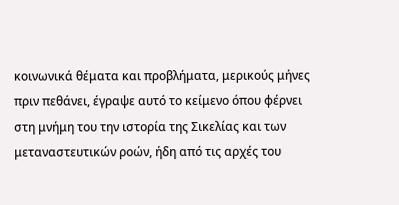κοινωνικά θέματα και προβλήματα, μερικούς μήνες πριν πεθάνει, έγραψε αυτό το κείμενο όπου φέρνει στη μνήμη του την ιστορία της Σικελίας και των μεταναστευτικών ροών, ήδη από τις αρχές του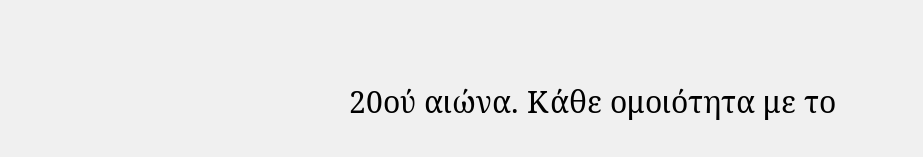20ού αιώνα. Κάθε ομοιότητα με το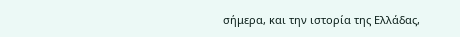σήμερα, και την ιστορία της Ελλάδας,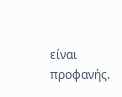είναι προφανής.